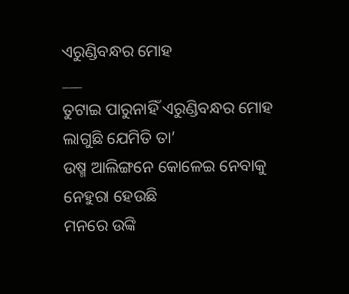ଏରୁଣ୍ଡିବନ୍ଧର ମୋହ
___
ତୁଟାଇ ପାରୁନାହିଁ ଏରୁଣ୍ଡିବନ୍ଧର ମୋହ
ଲାଗୁଛି ଯେମିତି ତା’
ଉଷ୍ମ ଆଲିଙ୍ଗନେ କୋଳେଇ ନେବାକୁ
ନେହୁରା ହେଉଛି
ମନରେ ଉଙ୍କି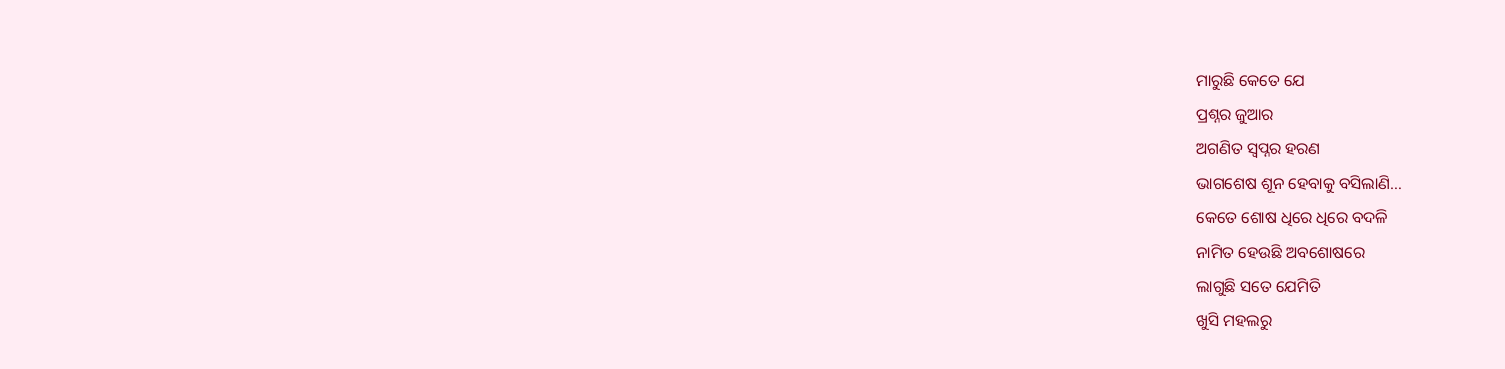ମାରୁଛି କେତେ ଯେ
ପ୍ରଶ୍ନର ଜୁଆର
ଅଗଣିତ ସ୍ବପ୍ନର ହରଣ
ଭାଗଶେଷ ଶୂନ ହେବାକୁ ବସିଲାଣି…
କେତେ ଶୋଷ ଧିରେ ଧିରେ ବଦଳି
ନାମିତ ହେଉଛି ଅବଶୋଷରେ
ଲାଗୁଛି ସତେ ଯେମିତି
ଖୁସି ମହଲରୁ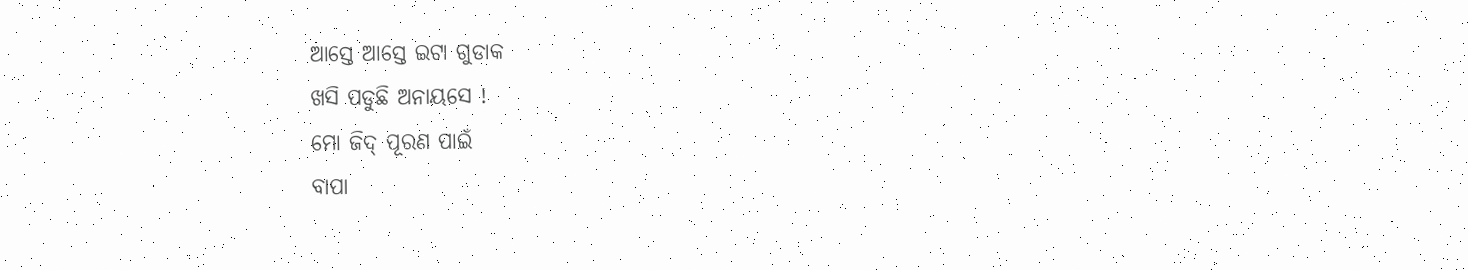ଆସ୍ତେ ଆସ୍ତେ ଇଟା ଗୁଡାକ
ଖସି ପଡୁଛି ଅନାୟସେ !
ମୋ ଜିଦ୍ ପୂରଣ ପାଇଁ
ବାପା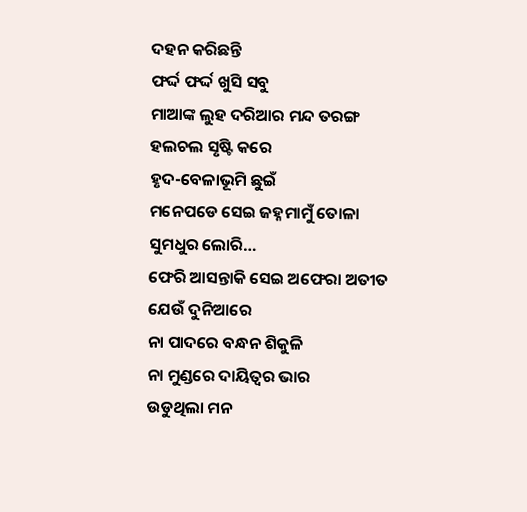ଦହନ କରିଛନ୍ତି
ଫର୍ଦ୍ଦ ଫର୍ଦ୍ଦ ଖୁସି ସବୁ
ମାଆଙ୍କ ଲୁହ ଦରିଆର ମନ୍ଦ ତରଙ୍ଗ
ହଲଚଲ ସୃଷ୍ଟି କରେ
ହୃଦ-ବେଳାଭୂମି ଛୁଇଁ
ମନେପଡେ ସେଇ ଜହ୍ନମାମୁଁ ତୋଳା
ସୁମଧୁର ଲୋରି…
ଫେରି ଆସନ୍ତାକି ସେଇ ଅଫେରା ଅତୀତ
ଯେଉଁ ଦୁନିଆରେ
ନା ପାଦରେ ବନ୍ଧନ ଶିକୁଳି
ନା ମୁଣ୍ଡରେ ଦାୟିତ୍ୱର ଭାର
ଉଡୁଥିଲା ମନ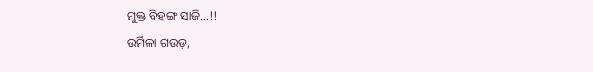ମୁକ୍ତ ବିହଙ୍ଗ ସାଜି…!!
ଉର୍ମିଳା ଗଉଡ଼,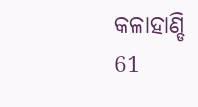କଳାହାଣ୍ଡି
61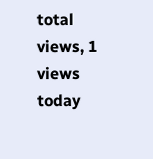total views, 1 views today